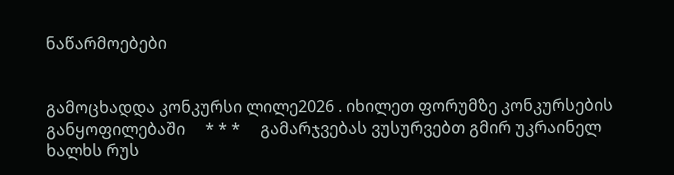ნაწარმოებები


გამოცხადდა კონკურსი ლილე2026 . იხილეთ ფორუმზე კონკურსების განყოფილებაში     * * *     გამარჯვებას ვუსურვებთ გმირ უკრაინელ ხალხს რუს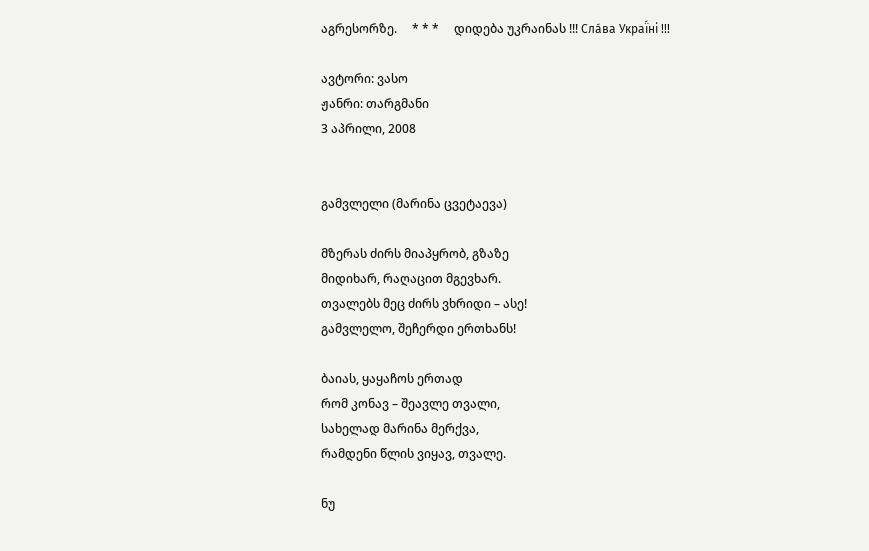აგრესორზე.     * * *     დიდება უკრაინას !!! Сла́ва Украї́ні !!!

ავტორი: ვასო
ჟანრი: თარგმანი
3 აპრილი, 2008


გამვლელი (მარინა ცვეტაევა)

მზერას ძირს მიაპყრობ, გზაზე
მიდიხარ, რაღაცით მგევხარ.
თვალებს მეც ძირს ვხრიდი – ასე!
გამვლელო, შეჩერდი ერთხანს!

ბაიას, ყაყაჩოს ერთად
რომ კონავ – შეავლე თვალი,
სახელად მარინა მერქვა,
რამდენი წლის ვიყავ, თვალე.

ნუ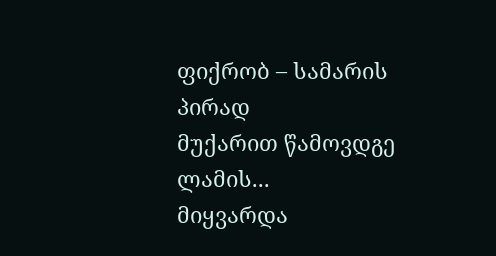ფიქრობ – სამარის პირად
მუქარით წამოვდგე ლამის...
მიყვარდა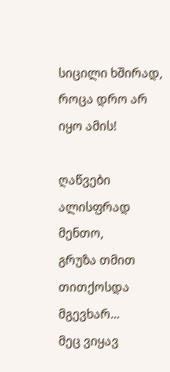სიცილი ხშირად,
როცა დრო არ იყო ამის!

ღაწვები ალისფრად მენთო,
გრუზა თმით თითქოსდა მგევხარ...
მეც ვიყავ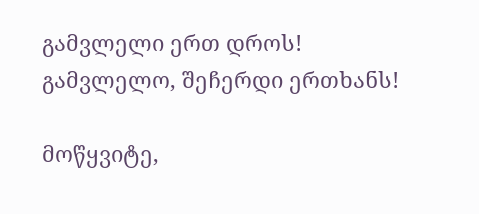გამვლელი ერთ დროს!
გამვლელო, შეჩერდი ერთხანს!

მოწყვიტე,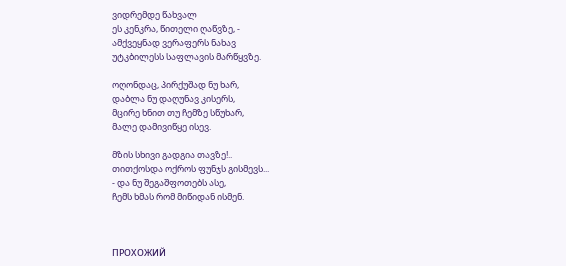ვიდრემდე წახვალ
ეს კენკრა, წითელი ღაწვზე, -
ამქვეყნად ვერაფერს ნახავ
უტკბილესს საფლავის მარწყვზე.

ოღონდაც, პირქუშად ნუ ხარ,
დაბლა ნუ დაღუნავ კისერს,
მცირე ხნით თუ ჩემზე სწუხარ,
მალე დამივიწყე ისევ.

მზის სხივი გადგია თავზე!..
თითქოსდა ოქროს ფუნჯს გისმევს...
- და ნუ შეგაშფოთებს ასე,
ჩემს ხმას რომ მიწიდან ისმენ.



ПРОХОЖИЙ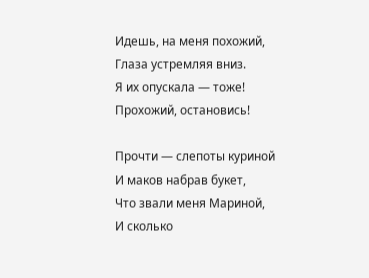Идешь, на меня похожий,
Глаза устремляя вниз.
Я их опускала — тоже!
Прохожий, остановись!

Прочти — слепоты куриной
И маков набрав букет,
Что звали меня Мариной,
И сколько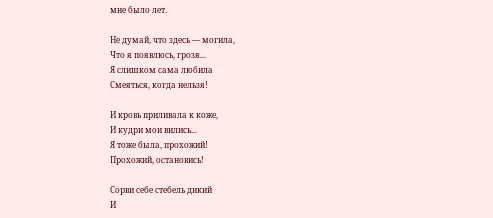мне было лет.

Не думай, что здесь — могила,
Что я появлюсь, грозя...
Я слишком сама любила
Смеяться, когда нельзя!

И кровь приливала к коже,
И кудри мои вились...
Я тоже была, прохожий!
Прохожий, остановись!

Сорви себе стебель дикий
И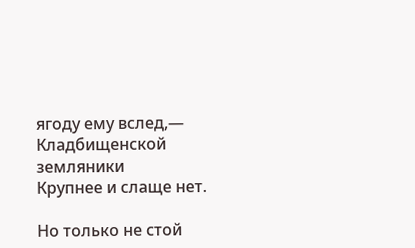ягоду ему вслед,—
Кладбищенской земляники
Крупнее и слаще нет.

Но только не стой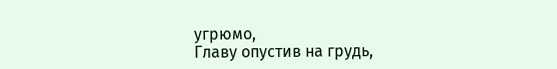угрюмо,
Главу опустив на грудь,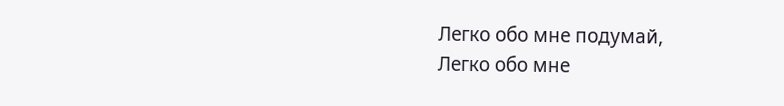Легко обо мне подумай,
Легко обо мне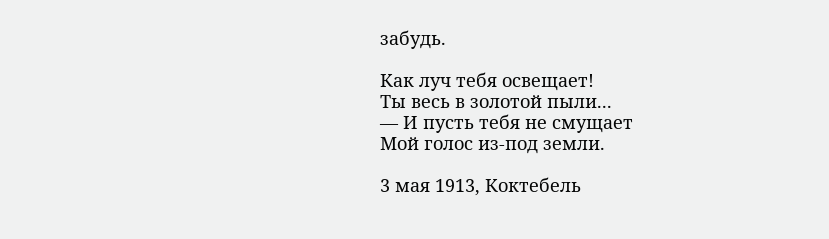забудь.

Как луч тебя освещает!
Ты весь в золотой пыли...
— И пусть тебя не смущает
Мой голос из-под земли.

3 мая 1913, Коктебель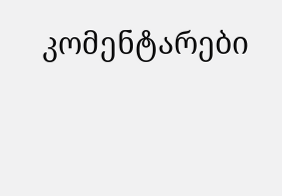კომენტარები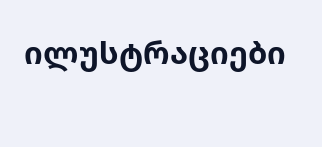ილუსტრაციები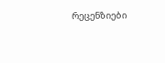რეცენზიები